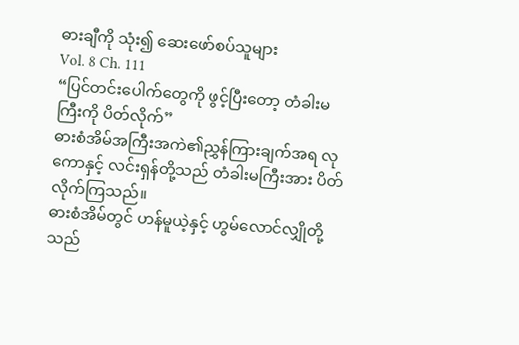ဓားချီကို သုံး၍ ဆေးဖော်စပ်သူများ
Vol. 8 Ch. 111
“ပြင်တင်းပေါက်တွေကို ဖွင့်ပြီးတော့ တံခါးမကြီးကို ပိတ်လိုက်”
ဓားစံအိမ်အကြီးအကဲ၏ညွှန်ကြားချက်အရ လုကောနှင့် လင်းရှန်တို့သည် တံခါးမကြီးအား ပိတ်လိုက်ကြသည်။
ဓားစံအိမ်တွင် ဟန်မူယဲ့နှင့် ဟွမ်လောင်လျှိုတို့သည်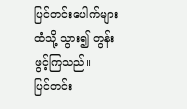ပြင်တင်းပေါက်များထံသို့ သွား၍ တွန်းဖွင့်ကြသည်။
ပြင်တင်း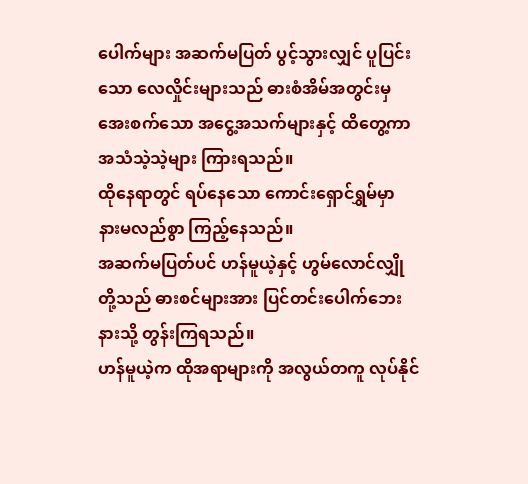ပေါက်များ အဆက်မပြတ် ပွင့်သွားလျှင် ပူပြင်းသော လေလှိုင်းများသည် ဓားစံအိမ်အတွင်းမှ အေးစက်သော အငွေ့အသက်များနှင့် ထိတွေ့ကာ အသံသဲ့သဲ့များ ကြားရသည်။
ထိုနေရာတွင် ရပ်နေသော ကောင်းရှောင်ရွှမ်မှာ နားမလည်စွာ ကြည့်နေသည်။
အဆက်မပြတ်ပင် ဟန်မူယဲ့နှင့် ဟွမ်လောင်လျှိုတို့သည် ဓားစင်များအား ပြင်တင်းပေါက်ဘေးနားသို့ တွန်းကြရသည်။
ဟန်မူယဲ့က ထိုအရာများကို အလွယ်တကူ လုပ်နိုင်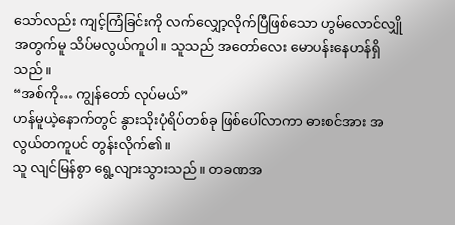သော်လည်း ကျင့်ကြံခြင်းကို လက်လျှော့လိုက်ပြီဖြစ်သော ဟွမ်လောင်လျှိုအတွက်မူ သိပ်မလွယ်ကူပါ။ သူသည် အတော်လေး မောပန်းနေဟန်ရှိသည်။
“အစ်ကို… ကျွန်တော် လုပ်မယ်”
ဟန်မူယဲ့နောက်တွင် နွားသိုးပုံရိပ်တစ်ခု ဖြစ်ပေါ်လာကာ ဓားစင်အား အလွယ်တကူပင် တွန်းလိုက်၏။
သူ လျင်မြန်စွာ ရွေ့လျားသွားသည်။ တခဏအ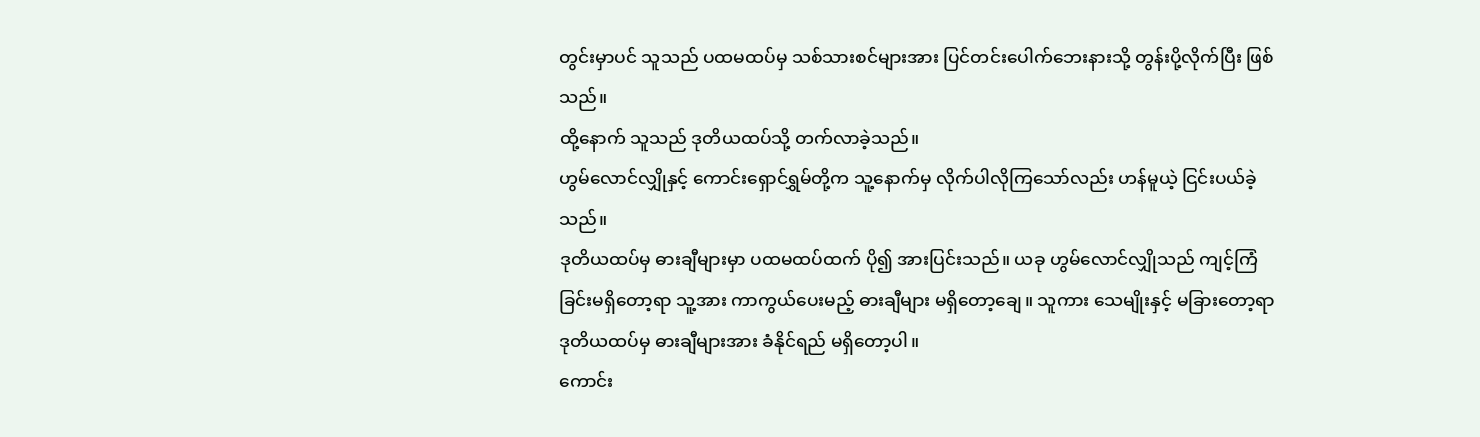တွင်းမှာပင် သူသည် ပထမထပ်မှ သစ်သားစင်များအား ပြင်တင်းပေါက်ဘေးနားသို့ တွန်းပို့လိုက်ပြီး ဖြစ်သည်။
ထို့နောက် သူသည် ဒုတိယထပ်သို့ တက်လာခဲ့သည်။
ဟွမ်လောင်လျှိုနှင့် ကောင်းရှောင်ရွှမ်တို့က သူ့နောက်မှ လိုက်ပါလိုကြသော်လည်း ဟန်မူယဲ့ ငြင်းပယ်ခဲ့သည်။
ဒုတိယထပ်မှ ဓားချီများမှာ ပထမထပ်ထက် ပို၍ အားပြင်းသည်။ ယခု ဟွမ်လောင်လျှိုသည် ကျင့်ကြံခြင်းမရှိတော့ရာ သူ့အား ကာကွယ်ပေးမည့် ဓားချီများ မရှိတော့ချေ။ သူကား သေမျိုးနှင့် မခြားတော့ရာ ဒုတိယထပ်မှ ဓားချီများအား ခံနိုင်ရည် မရှိတော့ပါ။
ကောင်း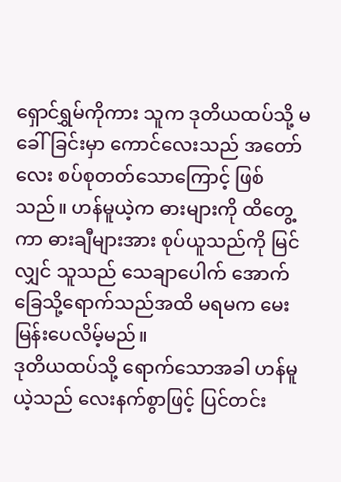ရှောင်ရွှမ်ကိုကား သူက ဒုတိယထပ်သို့ မခေါ်ခြင်းမှာ ကောင်လေးသည် အတော်လေး စပ်စုတတ်သောကြောင့် ဖြစ်သည်။ ဟန်မူယဲ့က ဓားများကို ထိတွေ့ကာ ဓားချီများအား စုပ်ယူသည်ကို မြင်လျှင် သူသည် သေချာပေါက် အောက်ခြေသို့ရောက်သည်အထိ မရမက မေးမြန်းပေလိမ့်မည်။
ဒုတိယထပ်သို့ ရောက်သောအခါ ဟန်မူယဲ့သည် လေးနက်စွာဖြင့် ပြင်တင်း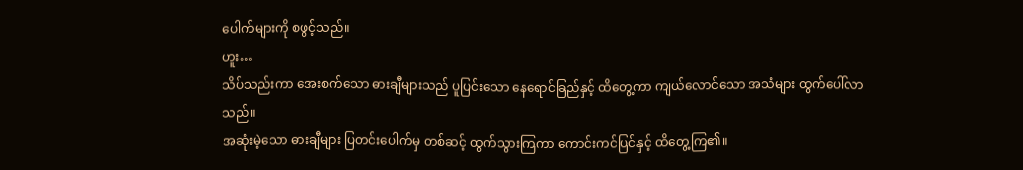ပေါက်များကို စဖွင့်သည်။
ဟူး…
သိပ်သည်းကာ အေးစက်သော ဓားချီများသည် ပူပြင်းသော နေရောင်ခြည်နှင့် ထိတွေ့ကာ ကျယ်လောင်သော အသံများ ထွက်ပေါ်လာသည်။
အဆုံးမဲ့သော ဓားချီများ ပြတင်းပေါက်မှ တစ်ဆင့် ထွက်သွားကြကာ ကောင်းကင်ပြင်နှင့် ထိတွေ့ကြ၏။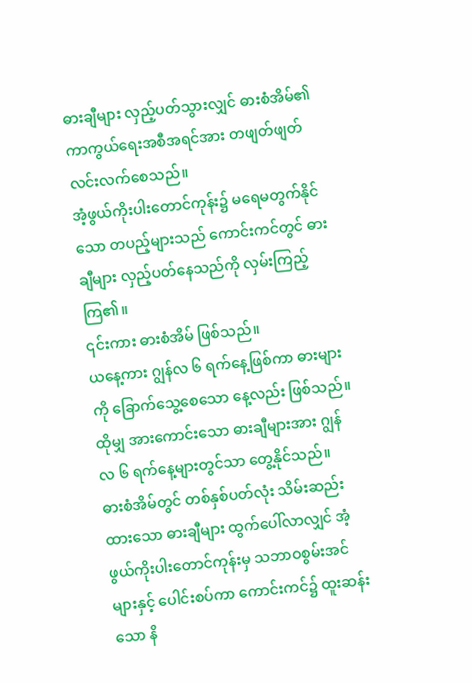ဓားချီများ လှည့်ပတ်သွားလျှင် ဓားစံအိမ်၏ကာကွယ်ရေးအစီအရင်အား တဖျတ်ဖျတ်လင်းလက်စေသည်။
အံ့ဖွယ်ကိုးပါးတောင်ကုန်း၌ မရေမတွက်နိုင်သော တပည့်များသည် ကောင်းကင်တွင် ဓားချီများ လှည့်ပတ်နေသည်ကို လှမ်းကြည့်ကြ၏။
၎င်းကား ဓားစံအိမ် ဖြစ်သည်။
ယနေ့ကား ဂျွန်လ ၆ ရက်နေ့ဖြစ်ကာ ဓားများကို ခြောက်သွေ့စေသော နေ့လည်း ဖြစ်သည်။
ထိုမျှ အားကောင်းသော ဓားချီများအား ဂျွန်လ ၆ ရက်နေ့များတွင်သာ တွေ့နိုင်သည်။
ဓားစံအိမ်တွင် တစ်နှစ်ပတ်လုံး သိမ်းဆည်းထားသော ဓားချီများ ထွက်ပေါ်လာလျှင် အံ့ဖွယ်ကိုးပါးတောင်ကုန်းမှ သဘာဝစွမ်းအင်များနှင့် ပေါင်းစပ်ကာ ကောင်းကင်၌ ထူးဆန်းသော နိ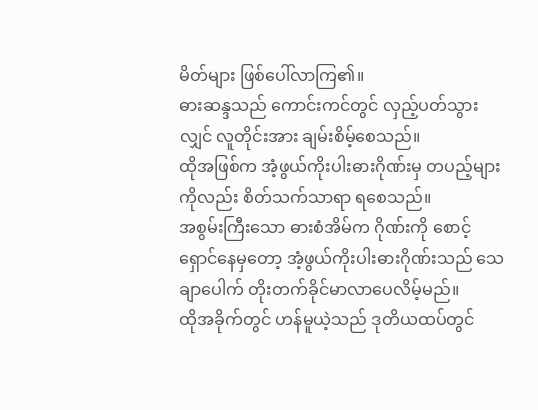မိတ်များ ဖြစ်ပေါ်လာကြ၏။
ဓားဆန္ဒသည် ကောင်းကင်တွင် လှည့်ပတ်သွားလျှင် လူတိုင်းအား ချမ်းစိမ့်စေသည်။
ထိုအဖြစ်က အံ့ဖွယ်ကိုးပါးဓားဂိုဏ်းမှ တပည့်များကိုလည်း စိတ်သက်သာရာ ရစေသည်။
အစွမ်းကြီးသော ဓားစံအိမ်က ဂိုဏ်းကို စောင့်ရှောင်နေမှတော့ အံ့ဖွယ်ကိုးပါးဓားဂိုဏ်းသည် သေချာပေါက် တိုးတက်ခိုင်မာလာပေလိမ့်မည်။
ထိုအခိုက်တွင် ဟန်မူယဲ့သည် ဒုတိယထပ်တွင်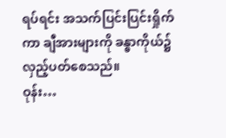ရပ်ရင်း အသက်ပြင်းပြင်းရှိုက်ကာ ချီအားများကို ခန္ဓာကိုယ်၌ လှည့်ပတ်စေသည်။
ဝုန်း…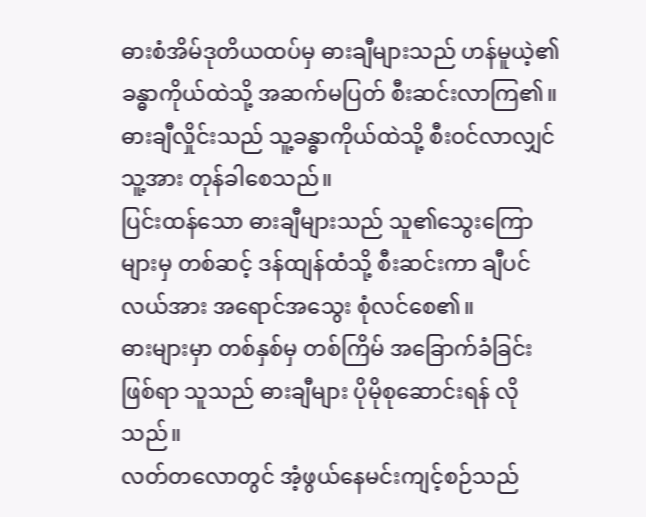ဓားစံအိမ်ဒုတိယထပ်မှ ဓားချီများသည် ဟန်မူယဲ့၏ခန္ဓာကိုယ်ထဲသို့ အဆက်မပြတ် စီးဆင်းလာကြ၏။
ဓားချီလှိုင်းသည် သူ့ခန္ဓာကိုယ်ထဲသို့ စီးဝင်လာလျှင် သူ့အား တုန်ခါစေသည်။
ပြင်းထန်သော ဓားချီများသည် သူ၏သွေးကြောများမှ တစ်ဆင့် ဒန်ထျန်ထံသို့ စီးဆင်းကာ ချီပင်လယ်အား အရောင်အသွေး စုံလင်စေ၏။
ဓားများမှာ တစ်နှစ်မှ တစ်ကြိမ် အခြောက်ခံခြင်း ဖြစ်ရာ သူသည် ဓားချီများ ပိုမိုစုဆောင်းရန် လိုသည်။
လတ်တလောတွင် အံ့ဖွယ်နေမင်းကျင့်စဉ်သည်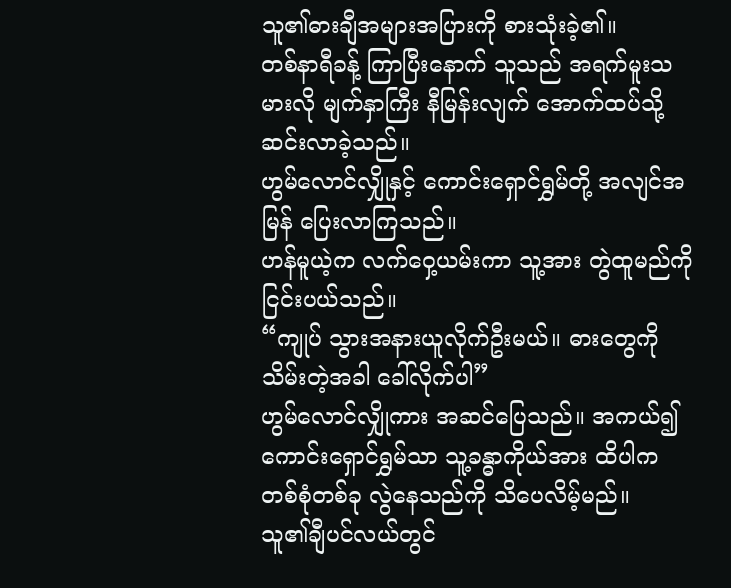သူ၏ဓားချီအများအပြားကို စားသုံးခဲ့၏။
တစ်နာရီခန့် ကြာပြီးနောက် သူသည် အရက်မူးသမားလို မျက်နှာကြီး နီမြန်းလျက် အောက်ထပ်သို့ ဆင်းလာခဲ့သည်။
ဟွမ်လောင်လျှိုနှင့် ကောင်းရှောင်ရွှမ်တို့ အလျင်အမြန် ပြေးလာကြသည်။
ဟန်မူယဲ့က လက်ဝှေ့ယမ်းကာ သူ့အား တွဲထူမည်ကို ငြင်းပယ်သည်။
“ကျုပ် သွားအနားယူလိုက်ဦးမယ်။ ဓားတွေကို သိမ်းတဲ့အခါ ခေါ်လိုက်ပါ”
ဟွမ်လောင်လျှိုကား အဆင်ပြေသည်။ အကယ်၍ ကောင်းရှောင်ရွှမ်သာ သူ့ခန္ဓာကိုယ်အား ထိပါက တစ်စုံတစ်ခု လွဲနေသည်ကို သိပေလိမ့်မည်။
သူ၏ချီပင်လယ်တွင်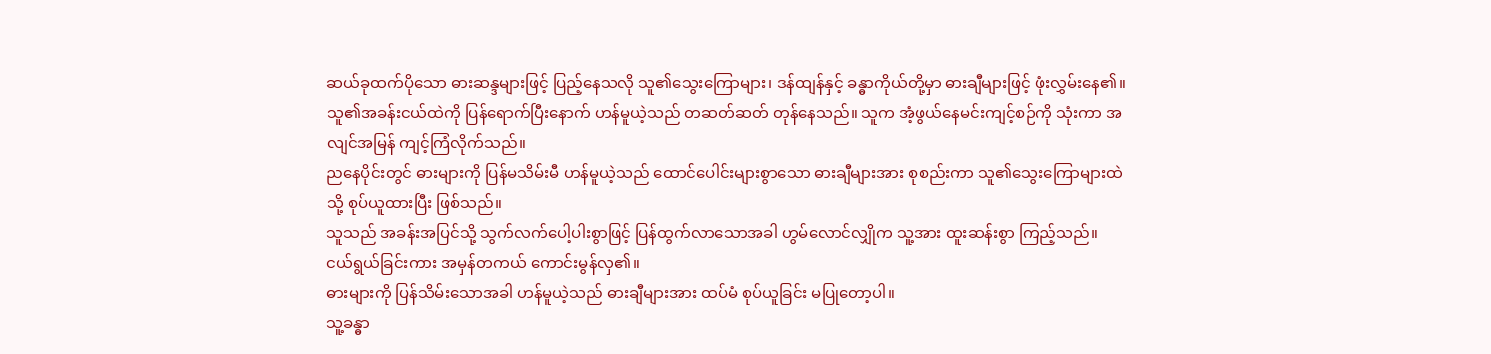ဆယ်ခုထက်ပိုသော ဓားဆန္ဒများဖြင့် ပြည့်နေသလို သူ၏သွေးကြောများ၊ ဒန်ထျန်နှင့် ခန္ဓာကိုယ်တို့မှာ ဓားချီများဖြင့် ဖုံးလွှမ်းနေ၏။
သူ၏အခန်းငယ်ထဲကို ပြန်ရောက်ပြီးနောက် ဟန်မူယဲ့သည် တဆတ်ဆတ် တုန်နေသည်။ သူက အံ့ဖွယ်နေမင်းကျင့်စဉ်ကို သုံးကာ အလျင်အမြန် ကျင့်ကြံလိုက်သည်။
ညနေပိုင်းတွင် ဓားများကို ပြန်မသိမ်းမီ ဟန်မူယဲ့သည် ထောင်ပေါင်းများစွာသော ဓားချီများအား စုစည်းကာ သူ၏သွေးကြောများထဲသို့ စုပ်ယူထားပြီး ဖြစ်သည်။
သူသည် အခန်းအပြင်သို့ သွက်လက်ပေါ့ပါးစွာဖြင့် ပြန်ထွက်လာသောအခါ ဟွမ်လောင်လျှိုက သူ့အား ထူးဆန်းစွာ ကြည့်သည်။
ငယ်ရွယ်ခြင်းကား အမှန်တကယ် ကောင်းမွန်လှ၏။
ဓားများကို ပြန်သိမ်းသောအခါ ဟန်မူယဲ့သည် ဓားချီများအား ထပ်မံ စုပ်ယူခြင်း မပြုတော့ပါ။
သူ့ခန္ဓာ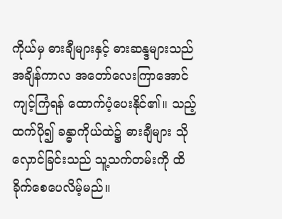ကိုယ်မှ ဓားချီများနှင့် ဓားဆန္ဒများသည် အချိန်ကာလ အတော်လေးကြာအောင် ကျင့်ကြံရန် ထောက်ပံ့ပေးနိုင်၏။ သည့်ထက်ပို၍ ခန္ဓာကိုယ်ထဲ၌ ဓားချီများ သိုလှောင်ခြင်းသည် သူ့သက်တမ်းကို ထိခိုက်စေပေလိမ့်မည်။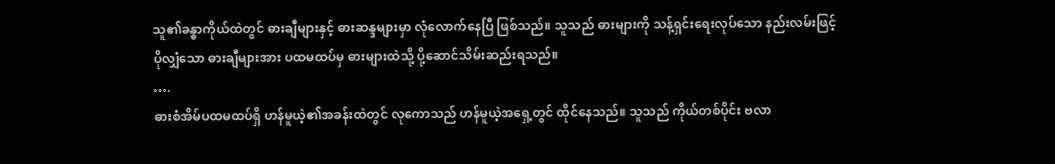သူ၏ခန္ဓာကိုယ်ထဲတွင် ဓားချီများနှင့် ဓားဆန္ဒများမှာ လုံလောက်နေပြီ ဖြစ်သည်။ သူသည် ဓားများကို သန့်ရှင်းရေးလုပ်သော နည်းလမ်းဖြင့် ပိုလျှံသော ဓားချီများအား ပထမထပ်မှ ဓားများထဲသို့ ပို့ဆောင်သိမ်းဆည်းရသည်။
….
ဓားစံအိမ်ပထမထပ်ရှိ ဟန်မူယဲ့၏အခန်းထဲတွင် လုကောသည် ဟန်မူယဲ့အရှေ့တွင် ထိုင်နေသည်။ သူသည် ကိုယ်တစ်ပိုင်း ဗလာ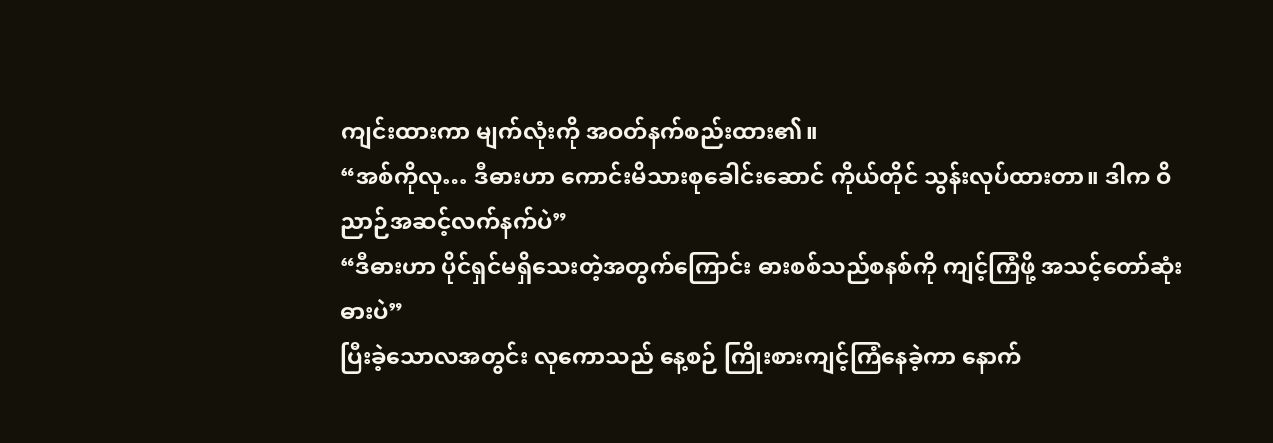ကျင်းထားကာ မျက်လုံးကို အဝတ်နက်စည်းထား၏။
“အစ်ကိုလု… ဒီဓားဟာ ကောင်းမိသားစုခေါင်းဆောင် ကိုယ်တိုင် သွန်းလုပ်ထားတာ။ ဒါက ဝိညာဉ်အဆင့်လက်နက်ပဲ”
“ဒီဓားဟာ ပိုင်ရှင်မရှိသေးတဲ့အတွက်ကြောင်း ဓားစစ်သည်စနစ်ကို ကျင့်ကြံဖို့ အသင့်တော်ဆုံးဓားပဲ”
ပြီးခဲ့သောလအတွင်း လုကောသည် နေ့စဉ် ကြိုးစားကျင့်ကြံနေခဲ့ကာ နောက်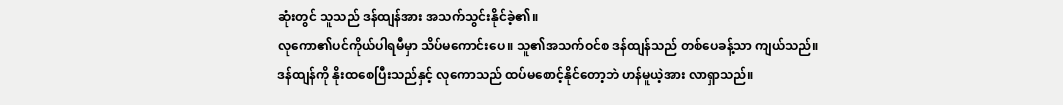ဆုံးတွင် သူသည် ဒန်ထျန်အား အသက်သွင်းနိုင်ခဲ့၏။
လုကော၏ပင်ကိုယ်ပါရမီမှာ သိပ်မကောင်းပေ။ သူ၏အသက်ဝင်စ ဒန်ထျန်သည် တစ်ပေခန့်သာ ကျယ်သည်။
ဒန်ထျန်ကို နိုးထစေပြီးသည်နှင့် လုကောသည် ထပ်မစောင့်နိုင်တော့ဘဲ ဟန်မူယဲ့အား လာရှာသည်။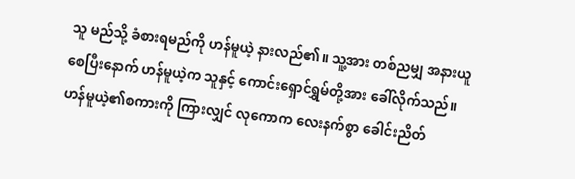သူ မည်သို့ ခံစားရမည်ကို ဟန်မူယဲ့ နားလည်၏။ သူ့အား တစ်ညမျှ အနားယူစေပြီးနောက် ဟန်မူယဲ့က သူနှင့် ကောင်းရှောင်ရွှမ်တို့အား ခေါ်လိုက်သည်။
ဟန်မူယဲ့၏စကားကို ကြားလျှင် လုကောက လေးနက်စွာ ခေါင်းညိတ်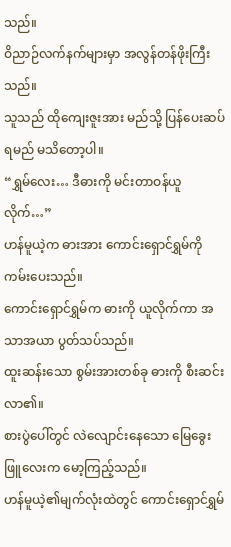သည်။
ဝိညာဉ်လက်နက်များမှာ အလွန်တန်ဖိုးကြီးသည်။
သူသည် ထိုကျေးဇူးအား မည်သို့ ပြန်ပေးဆပ်ရမည် မသိတော့ပါ။
“ရွှမ်လေး… ဒီဓားကို မင်းတာဝန်ယူလိုက်…”
ဟန်မူယဲ့က ဓားအား ကောင်းရှောင်ရွှမ်ကို ကမ်းပေးသည်။
ကောင်းရှောင်ရွှမ်က ဓားကို ယူလိုက်ကာ အသာအယာ ပွတ်သပ်သည်။
ထူးဆန်းသော စွမ်းအားတစ်ခု ဓားကို စီးဆင်းလာ၏။
စားပွဲပေါ်တွင် လဲလျောင်းနေသော မြေခွေးဖြူလေးက မော့ကြည့်သည်။
ဟန်မူယဲ့၏မျက်လုံးထဲတွင် ကောင်းရှောင်ရွှမ်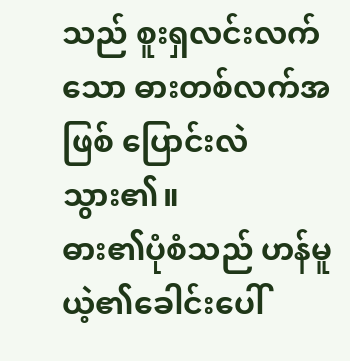သည် စူးရှလင်းလက်သော ဓားတစ်လက်အဖြစ် ပြောင်းလဲသွား၏။
ဓား၏ပုံစံသည် ဟန်မူယဲ့၏ခေါင်းပေါ်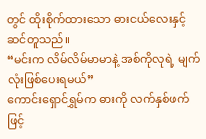တွင် ထိုးစိုက်ထားသော ဓားငယ်လေးနှင့် ဆင်တူသည်။
“မင်းက လိမ်လိမ်မာမာနဲ့ အစ်ကိုလုရဲ့ မျက်လုံးဖြစ်ပေးရမယ်”
ကောင်းရှောင်ရွှမ်က ဓားကို လက်နှစ်ဖက်ဖြင့်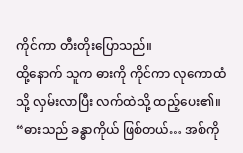ကိုင်ကာ တီးတိုးပြောသည်။
ထို့နောက် သူက ဓားကို ကိုင်ကာ လုကောထံသို့ လှမ်းလာပြီး လက်ထဲသို့ ထည့်ပေး၏။
“ဓားသည် ခန္ဓာကိုယ် ဖြစ်တယ်… အစ်ကို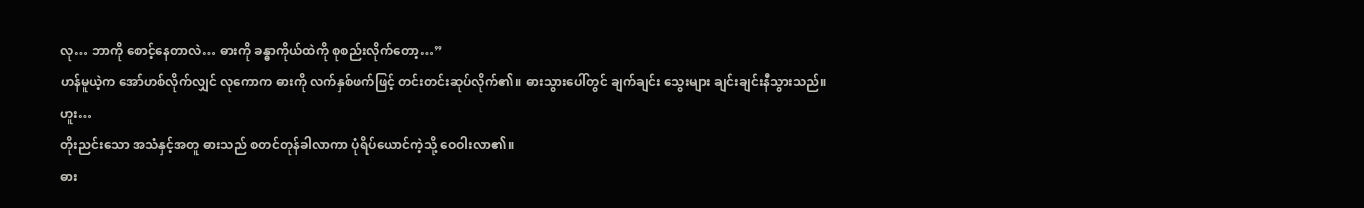လု… ဘာကို စောင့်နေတာလဲ… ဓားကို ခန္ဓာကိုယ်ထဲကို စုစည်းလိုက်တော့…”
ဟန်မူယဲ့က အော်ဟစ်လိုက်လျှင် လုကောက ဓားကို လက်နှစ်ဖက်ဖြင့် တင်းတင်းဆုပ်လိုက်၏။ ဓားသွားပေါ်တွင် ချက်ချင်း သွေးများ ချင်းချင်းနီသွားသည်။
ဟူး…
တိုးညင်းသော အသံနှင့်အတူ ဓားသည် စတင်တုန်ခါလာကာ ပုံရိပ်ယောင်ကဲ့သို့ ဝေဝါးလာ၏။
ဓား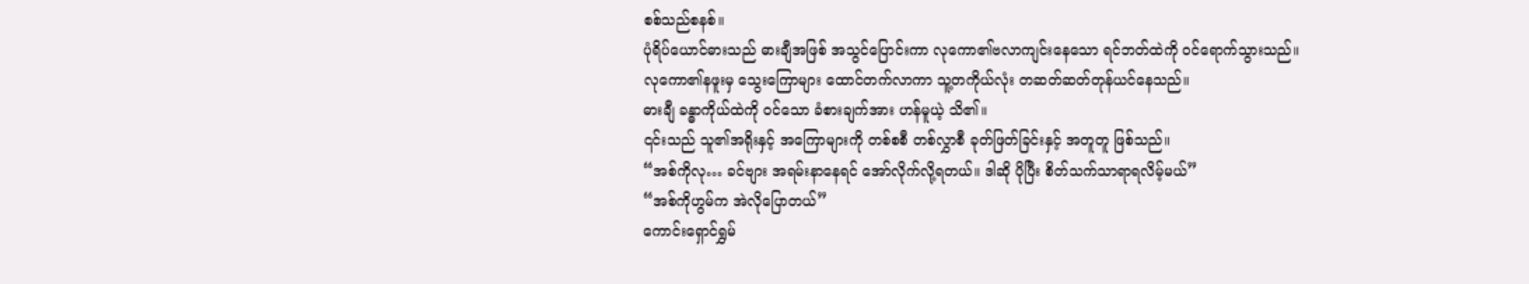စစ်သည်စနစ်။
ပုံရိပ်ယောင်ဓားသည် ဓားချီအဖြစ် အသွင်ပြောင်းကာ လုကော၏ဗလာကျင်းနေသော ရင်ဘတ်ထဲကို ဝင်ရောက်သွားသည်။
လုကော၏နဖူးမှ သွေးကြောများ ထောင်တက်လာကာ သူ့တကိုယ်လုံး တဆတ်ဆတ်တုန်ယင်နေသည်။
ဓားချီ ခန္ဓာကိုယ်ထဲကို ဝင်သော ခံစားချက်အား ဟန်မူယဲ့ သိ၏။
၎င်းသည် သူ၏အရိုးနှင့် အကြောများကို တစ်စစီ တစ်လွှာစီ ခုတ်ဖြတ်ခြင်းနှင့် အတူတူ ဖြစ်သည်။
“အစ်ကိုလု… ခင်ဗျား အရမ်းနာနေရင် အော်လိုက်လို့ရတယ်။ ဒါဆို ပိုပြီး စိတ်သက်သာရာရလိမ့်မယ်”
“အစ်ကိုဟွမ်က အဲလိုပြောတယ်”
ကောင်းရှောင်ရွှမ်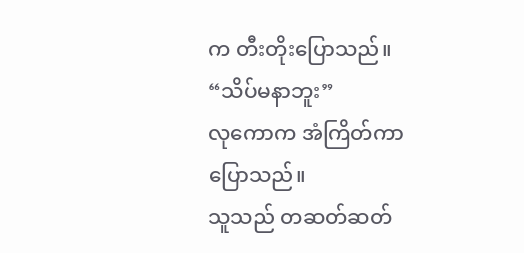က တီးတိုးပြောသည်။
“သိပ်မနာဘူး”
လုကောက အံကြိတ်ကာ ပြောသည်။
သူသည် တဆတ်ဆတ်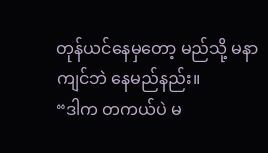တုန်ယင်နေမှတော့ မည်သို့ မနာကျင်ဘဲ နေမည်နည်း။
“ဒါက တကယ်ပဲ မ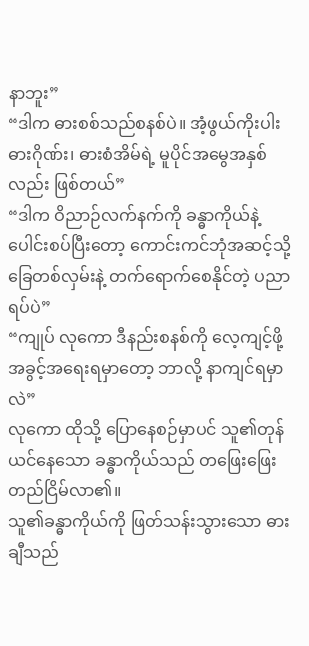နာဘူး”
“ဒါက ဓားစစ်သည်စနစ်ပဲ။ အံ့ဖွယ်ကိုးပါးဓားဂိုဏ်း၊ ဓားစံအိမ်ရဲ့ မူပိုင်အမွေအနှစ်လည်း ဖြစ်တယ်”
“ဒါက ဝိညာဉ်လက်နက်ကို ခန္ဓာကိုယ်နဲ့ ပေါင်းစပ်ပြီးတော့ ကောင်းကင်ဘုံအဆင့်သို့ ခြေတစ်လှမ်းနဲ့ တက်ရောက်စေနိုင်တဲ့ ပညာရပ်ပဲ”
“ကျုပ် လုကော ဒီနည်းစနစ်ကို လေ့ကျင့်ဖို့ အခွင့်အရေးရမှာတော့ ဘာလို့ နာကျင်ရမှာလဲ”
လုကော ထိုသို့ ပြောနေစဉ်မှာပင် သူ၏တုန်ယင်နေသော ခန္ဓာကိုယ်သည် တဖြေးဖြေး တည်ငြိမ်လာ၏။
သူ၏ခန္ဓာကိုယ်ကို ဖြတ်သန်းသွားသော ဓားချီသည်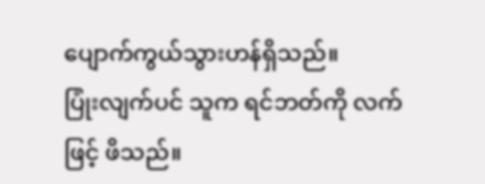ပျောက်ကွယ်သွားဟန်ရှိသည်။
ပြုံးလျက်ပင် သူက ရင်ဘတ်ကို လက်ဖြင့် ဖိသည်။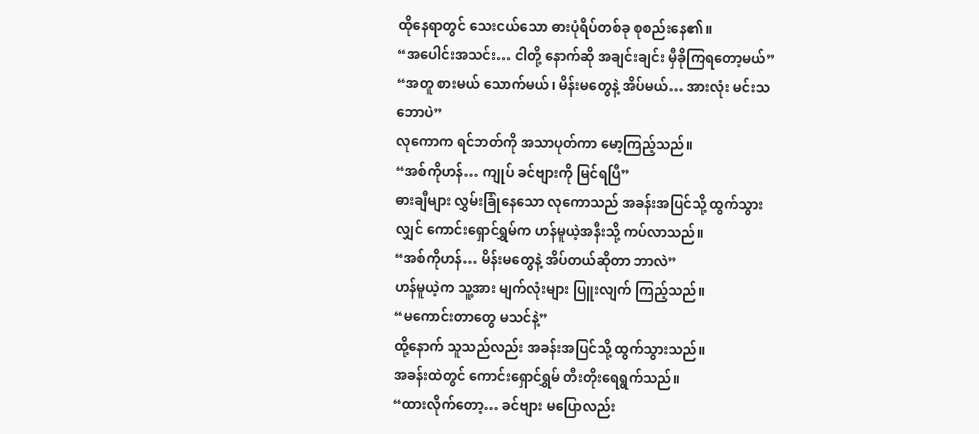ထိုနေရာတွင် သေးငယ်သော ဓားပုံရိပ်တစ်ခု စုစည်းနေ၏။
“အပေါင်းအသင်း… ငါတို့ နောက်ဆို အချင်းချင်း မှီခိုကြရတော့မယ်”
“အတူ စားမယ် သောက်မယ်၊ မိန်းမတွေနဲ့ အိပ်မယ်… အားလုံး မင်းသဘောပဲ”
လုကောက ရင်ဘတ်ကို အသာပုတ်ကာ မော့ကြည့်သည်။
“အစ်ကိုဟန်… ကျုပ် ခင်ဗျားကို မြင်ရပြီ”
ဓားချီများ လွှမ်းခြုံနေသော လုကောသည် အခန်းအပြင်သို့ ထွက်သွားလျှင် ကောင်းရှောင်ရွှမ်က ဟန်မူယဲ့အနီးသို့ ကပ်လာသည်။
“အစ်ကိုဟန်… မိန်းမတွေနဲ့ အိပ်တယ်ဆိုတာ ဘာလဲ”
ဟန်မူယဲ့က သူ့အား မျက်လုံးများ ပြူးလျက် ကြည့်သည်။
“မကောင်းတာတွေ မသင်နဲ့”
ထို့နောက် သူသည်လည်း အခန်းအပြင်သို့ ထွက်သွားသည်။
အခန်းထဲတွင် ကောင်းရှောင်ရွှမ် တီးတိုးရေရွက်သည်။
“ထားလိုက်တော့… ခင်ဗျား မပြောလည်း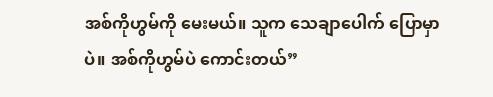အစ်ကိုဟွမ်ကို မေးမယ်။ သူက သေချာပေါက် ပြောမှာပဲ။ အစ်ကိုဟွမ်ပဲ ကောင်းတယ်”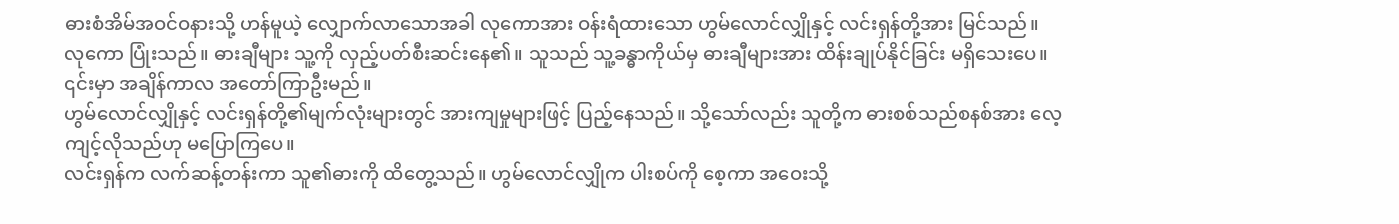ဓားစံအိမ်အဝင်ဝနားသို့ ဟန်မူယဲ့ လျှောက်လာသောအခါ လုကောအား ဝန်းရံထားသော ဟွမ်လောင်လျှိုနှင့် လင်းရှန်တို့အား မြင်သည်။
လုကော ပြုံးသည်။ ဓားချီများ သူ့ကို လှည့်ပတ်စီးဆင်းနေ၏။ သူသည် သူ့ခန္ဓာကိုယ်မှ ဓားချီများအား ထိန်းချုပ်နိုင်ခြင်း မရှိသေးပေ။
၎င်းမှာ အချိန်ကာလ အတော်ကြာဦးမည်။
ဟွမ်လောင်လျှိုနှင့် လင်းရှန်တို့၏မျက်လုံးများတွင် အားကျမှုများဖြင့် ပြည့်နေသည်။ သို့သော်လည်း သူတို့က ဓားစစ်သည်စနစ်အား လေ့ကျင့်လိုသည်ဟု မပြောကြပေ။
လင်းရှန်က လက်ဆန့်တန်းကာ သူ၏ဓားကို ထိတွေ့သည်။ ဟွမ်လောင်လျှိုက ပါးစပ်ကို စေ့ကာ အဝေးသို့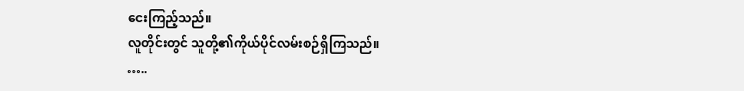ငေးကြည့်သည်။
လူတိုင်းတွင် သူတို့၏ကိုယ်ပိုင်လမ်းစဉ်ရှိကြသည်။
…..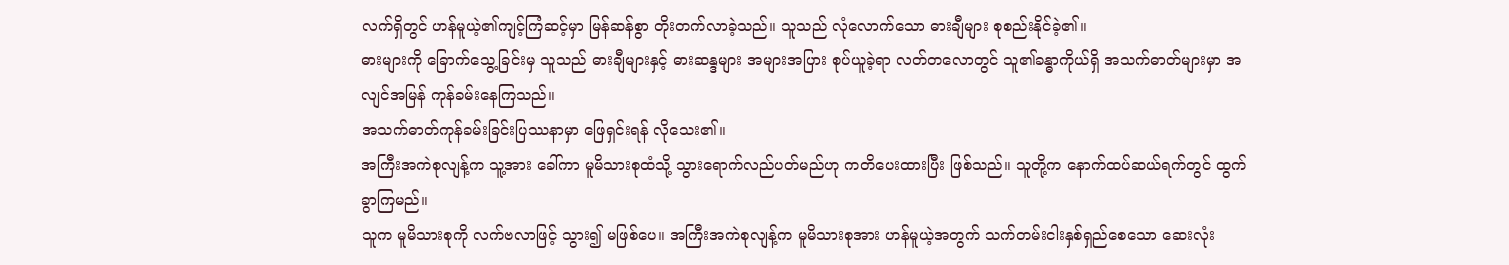လက်ရှိတွင် ဟန်မူယဲ့၏ကျင့်ကြံဆင့်မှာ မြန်ဆန်စွာ တိုးတက်လာခဲ့သည်။ သူသည် လုံလောက်သော ဓားချီများ စုစည်းနိုင်ခဲ့၏။
ဓားများကို ခြောက်သွေ့ခြင်းမှ သူသည် ဓားချီများနှင့် ဓားဆန္ဒများ အများအပြား စုပ်ယူခဲ့ရာ လတ်တလောတွင် သူ၏ခန္ဓာကိုယ်ရှိ အသက်ဓာတ်များမှာ အလျင်အမြန် ကုန်ခမ်းနေကြသည်။
အသက်ဓာတ်ကုန်ခမ်းခြင်းပြဿနာမှာ ဖြေရှင်းရန် လိုသေး၏။
အကြီးအကဲစုလျန့်က သူ့အား ခေါ်ကာ မူမိသားစုထံသို့ သွားရောက်လည်ပတ်မည်ဟု ကတိပေးထားပြီး ဖြစ်သည်။ သူတို့က နောက်ထပ်ဆယ်ရက်တွင် ထွက်ခွာကြမည်။
သူက မူမိသားစုကို လက်ဗလာဖြင့် သွား၍ မဖြစ်ပေ။ အကြီးအကဲစုလျန့်က မူမိသားစုအား ဟန်မူယဲ့အတွက် သက်တမ်းငါးနှစ်ရှည်စေသော ဆေးလုံး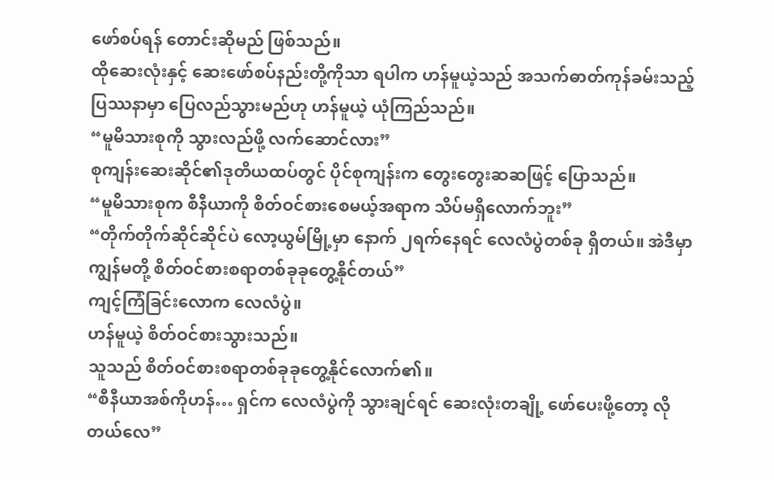ဖော်စပ်ရန် တောင်းဆိုမည် ဖြစ်သည်။
ထိုဆေးလုံးနှင့် ဆေးဖော်စပ်နည်းတို့ကိုသာ ရပါက ဟန်မူယဲ့သည် အသက်ဓာတ်ကုန်ခမ်းသည့်ပြဿနာမှာ ပြေလည်သွားမည်ဟု ဟန်မူယဲ့ ယုံကြည်သည်။
“မူမိသားစုကို သွားလည်ဖို့ လက်ဆောင်လား”
စုကျန်းဆေးဆိုင်၏ဒုတိယထပ်တွင် ပိုင်စုကျန်းက တွေးတွေးဆဆဖြင့် ပြောသည်။
“မူမိသားစုက စီနီယာကို စိတ်ဝင်စားစေမယ့်အရာက သိပ်မရှိလောက်ဘူး”
“တိုက်တိုက်ဆိုင်ဆိုင်ပဲ လော့ယွမ်မြို့မှာ နောက် ၂ရက်နေရင် လေလံပွဲတစ်ခု ရှိတယ်။ အဲဒီမှာ ကျွန်မတို့ စိတ်ဝင်စားစရာတစ်ခုခုတွေ့နိုင်တယ်”
ကျင့်ကြံခြင်းလောက လေလံပွဲ။
ဟန်မူယဲ့ စိတ်ဝင်စားသွားသည်။
သူသည် စိတ်ဝင်စားစရာတစ်ခုခုတွေ့နိုင်လောက်၏။
“စီနီယာအစ်ကိုဟန်… ရှင်က လေလံပွဲကို သွားချင်ရင် ဆေးလုံးတချို့ ဖော်ပေးဖို့တော့ လိုတယ်လေ”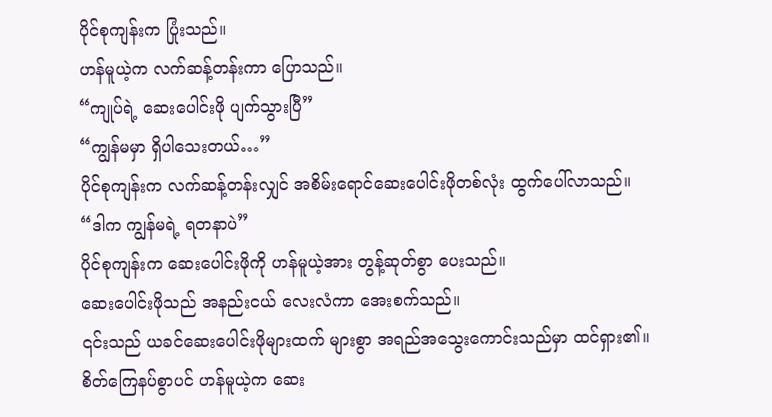ပိုင်စုကျန်းက ပြုံးသည်။
ဟန်မူယဲ့က လက်ဆန့်တန်းကာ ပြောသည်။
“ကျုပ်ရဲ့ ဆေးပေါင်းဖို ပျက်သွားပြီ”
“ကျွန်မမှာ ရှိပါသေးတယ်…”
ပိုင်စုကျန်းက လက်ဆန့်တန်းလျှင် အစိမ်းရောင်ဆေးပေါင်းဖိုတစ်လုံး ထွက်ပေါ်လာသည်။
“ဒါက ကျွန်မရဲ့ ရတနာပဲ”
ပိုင်စုကျန်းက ဆေးပေါင်းဖိုကို ဟန်မူယဲ့အား တွန့်ဆုတ်စွာ ပေးသည်။
ဆေးပေါင်းဖိုသည် အနည်းငယ် လေးလံကာ အေးစက်သည်။
၎င်းသည် ယခင်ဆေးပေါင်းဖိုများထက် များစွာ အရည်အသွေးကောင်းသည်မှာ ထင်ရှား၏။
စိတ်ကြေနပ်စွာပင် ဟန်မူယဲ့က ဆေး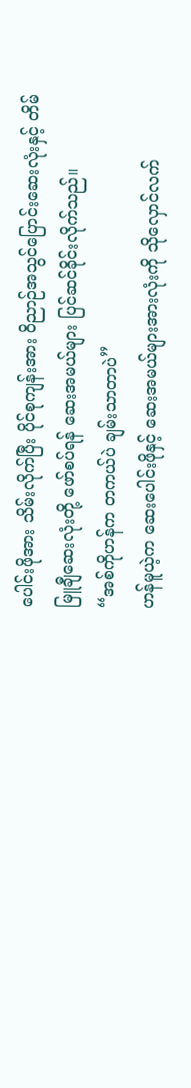ပေါင်းဖိုအား သိမ်းလိုက်ပြီး ပိုင်စုကျန်းအား ဝိညာဉ်အသွင်ပြောင်းဆေးလုံးနှင့် တိမ်မြူချီဆေးလုံးတို့ ဖော်စပ်ရန် ဆေးအမယ်များ ပြင်ဆင်ခိုင်းလိုက်သည်။
“အစ်ကိုဟန်က တကယ်ပဲ ချမ်းသာတာပဲ”
ဟန်မူယဲ့က ဆေးပေါင်းဖိုနှင့် ဆေးအမယ်များအားလုံးကို သိုလှောင်လက်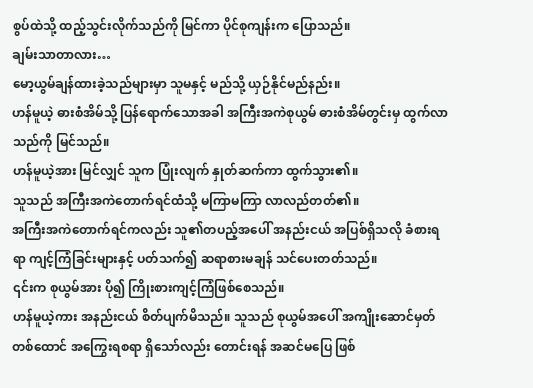စွပ်ထဲသို့ ထည့်သွင်းလိုက်သည်ကို မြင်ကာ ပိုင်စုကျန်းက ပြောသည်။
ချမ်းသာတာလား…
မော့ယွမ်ချန်ထားခဲ့သည်များမှာ သူမနှင့် မည်သို့ ယှဉ်နိုင်မည်နည်း။
ဟန်မူယဲ့ ဓားစံအိမ်သို့ ပြန်ရောက်သောအခါ အကြီးအကဲစုယွမ် ဓားစံအိမ်တွင်းမှ ထွက်လာသည်ကို မြင်သည်။
ဟန်မူယဲ့အား မြင်လျှင် သူက ပြုံးလျက် နှုတ်ဆက်ကာ ထွက်သွား၏။
သူသည် အကြီးအကဲတောက်ရင်ထံသို့ မကြာမကြာ လာလည်တတ်၏။
အကြီးအကဲတောက်ရင်ကလည်း သူ၏တပည့်အပေါ် အနည်းငယ် အပြစ်ရှိသလို ခံစားရရာ ကျင့်ကြံခြင်းများနှင့် ပတ်သက်၍ ဆရာစားမချန် သင်ပေးတတ်သည်။
၎င်းက စုယွမ်အား ပို၍ ကြိုးစားကျင့်ကြံဖြစ်စေသည်။
ဟန်မူယဲ့ကား အနည်းငယ် စိတ်ပျက်မိသည်။ သူသည် စုယွမ်အပေါ် အကျိုးဆောင်မှတ် တစ်ထောင် အကြွေးရစရာ ရှိသော်လည်း တောင်းရန် အဆင်မပြေ ဖြစ်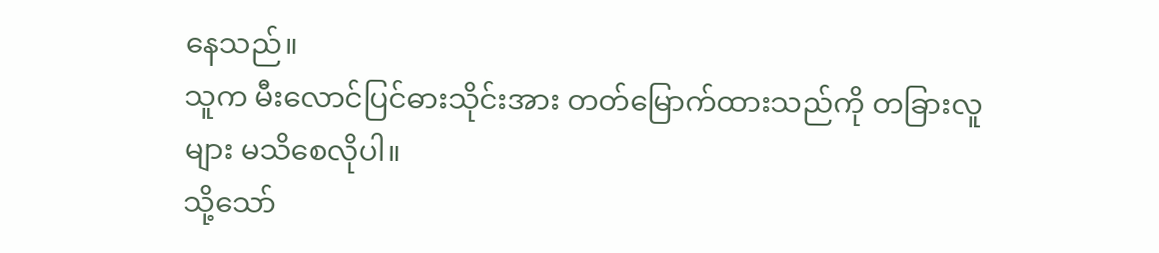နေသည်။
သူက မီးလောင်ပြင်ဓားသိုင်းအား တတ်မြောက်ထားသည်ကို တခြားလူများ မသိစေလိုပါ။
သို့သော်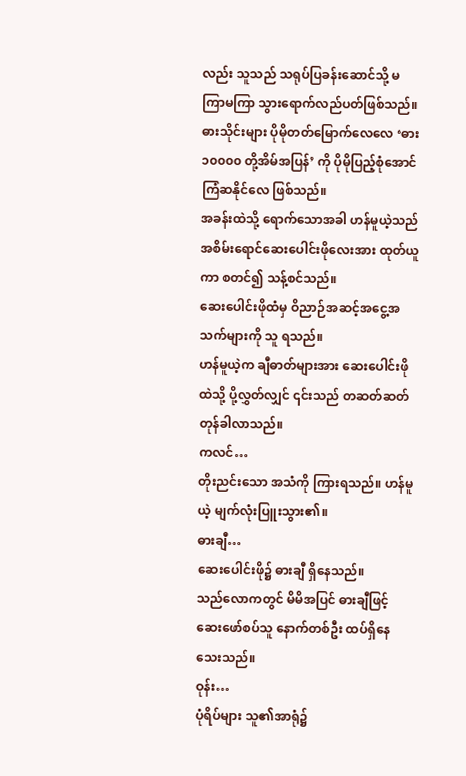လည်း သူသည် သရုပ်ပြခန်းဆောင်သို့ မကြာမကြာ သွားရောက်လည်ပတ်ဖြစ်သည်။
ဓားသိုင်းများ ပိုမိုတတ်မြောက်လေလေ ‘ဓား ၁၀၀၀၀ တို့အိမ်အပြန်’ ကို ပိုမိုပြည့်စုံအောင် ကြံဆနိုင်လေ ဖြစ်သည်။
အခန်းထဲသို့ ရောက်သောအခါ ဟန်မူယဲ့သည် အစိမ်းရောင်ဆေးပေါင်းဖိုလေးအား ထုတ်ယူကာ စတင်၍ သန့်စင်သည်။
ဆေးပေါင်းဖိုထံမှ ဝိညာဉ်အဆင့်အငွေ့အသက်များကို သူ ရသည်။
ဟန်မူယဲ့က ချီဓာတ်များအား ဆေးပေါင်းဖိုထဲသို့ ပို့လွှတ်လျှင် ၎င်းသည် တဆတ်ဆတ် တုန်ခါလာသည်။
ကလင်…
တိုးညင်းသော အသံကို ကြားရသည်။ ဟန်မူယဲ့ မျက်လုံးပြူးသွား၏။
ဓားချီ…
ဆေးပေါင်းဖို၌ ဓားချီ ရှိနေသည်။
သည်လောကတွင် မိမိအပြင် ဓားချီဖြင့် ဆေးဖော်စပ်သူ နောက်တစ်ဦး ထပ်ရှိနေသေးသည်။
ဝုန်း…
ပုံရိပ်များ သူ၏အာရုံ၌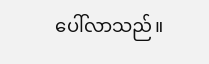ပေါ်လာသည်။